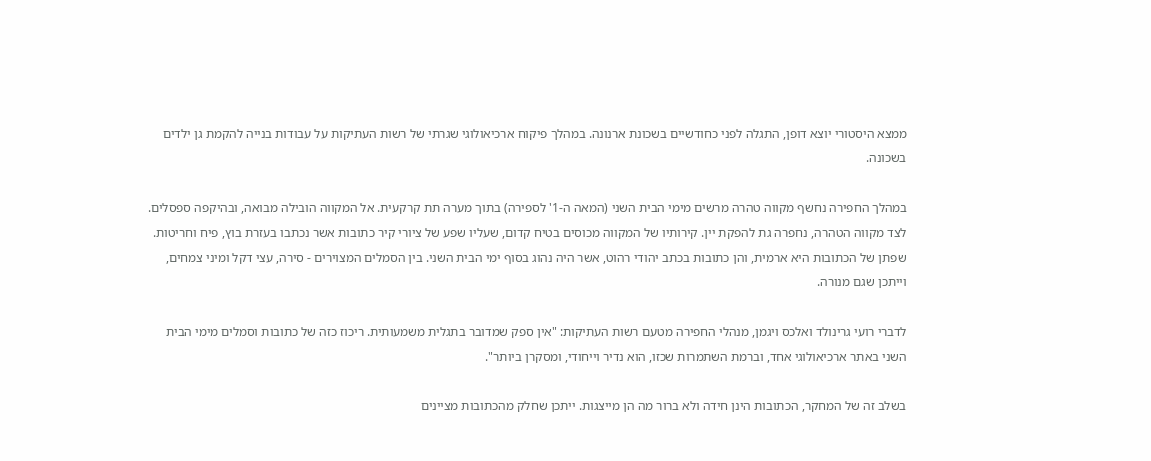ממצא היסטורי יוצא דופן, התגלה לפני כחודשיים בשכונת ארנונה. במהלך פיקוח ארכיאולוגי שגרתי של רשות העתיקות על עבודות בנייה להקמת גן ילדים בשכונה.

במהלך החפירה נחשף מקווה טהרה מרשים מימי הבית השני (המאה ה-1' לספירה) בתוך מערה תת קרקעית. אל המקווה הובילה מבואה, ובהיקפה ספסלים. לצד מקווה הטהרה, נחפרה גת להפקת יין. קירותיו של המקווה מכוסים בטיח קדום, שעליו שפע של ציורי קיר כתובות אשר נכתבו בעזרת בוץ, פיח וחריטות. שפתן של הכתובות היא ארמית, והן כתובות בכתב יהודי רהוט, אשר היה נהוג בסוף ימי הבית השני. בין הסמלים המצוירים - סירה, עצי דקל ומיני צמחים, וייתכן שגם מנורה.

לדברי רועי גרינולד ואלכס ויגמן, מנהלי החפירה מטעם רשות העתיקות: "אין ספק שמדובר בתגלית משמעותית. ריכוז כזה של כתובות וסמלים מימי הבית השני באתר ארכיאולוגי אחד, וברמת השתמרות שכזו, הוא נדיר וייחודי, ומסקרן ביותר".

בשלב זה של המחקר, הכתובות הינן חידה ולא ברור מה הן מייצגות. ייתכן שחלק מהכתובות מציינים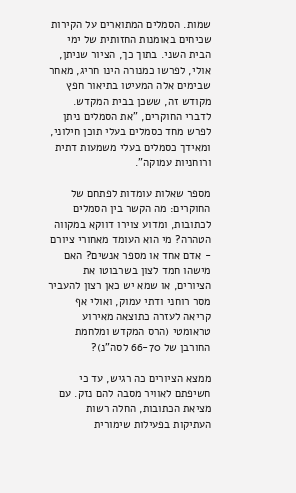שמות. הסמלים המתוארים על הקירות שכיחים באומנות החזותית של ימי הבית השני. בתוך כך, הציור שניתן, אולי, לפרשו כמנורה הינו חריג, מאחר שבימים אלה המעיטו בתיאור חפץ מקודש זה, ששכן בבית המקדש. לדברי החוקרים, "את הסמלים ניתן לפרש מחד כסמלים בעלי תוכן חילוני, ומאידך כסמלים בעלי משמעות דתית ורוחניות עמוקה".

מספר שאלות עומדות לפתחם של החוקרים: מה הקשר בין הסמלים לכתובות, ומדוע צוירו דווקא במקווה הטהרה? מי הוא העומד מאחורי ציורם - אדם אחד או מספר אנשים? האם מישהו חמד לצון בשרבוטו את הציורים, או שמא יש כאן רצון להעביר מסר רוחני ודתי עמוק, ואולי אף קריאה לעזרה כתוצאה מאירוע טראומטי (הרס המקדש ומלחמת החורבן של 66-70 לסה"נ)?

ממצא הציורים כה רגיש, עד כי חשיפתם לאוויר מסבה להם נזק. עם מציאת הכתובות, החלה רשות העתיקות בפעילות שימורית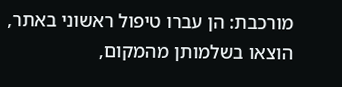מורכבת: הן עברו טיפול ראשוני באתר, הוצאו בשלמותן מהמקום,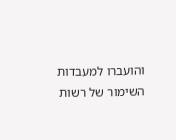והועברו למעבדות השימור של רשות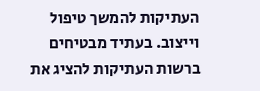העתיקות להמשך טיפול וייצוב. בעתיד מבטיחים ברשות העתיקות להציג את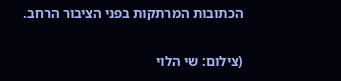הכתובות המרתקות בפני הציבור הרחב.

(צילום: שי הלוי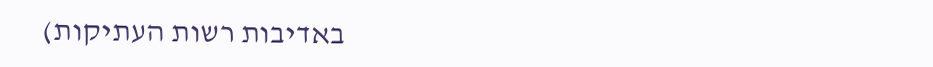באדיבות רשות העתיקות)